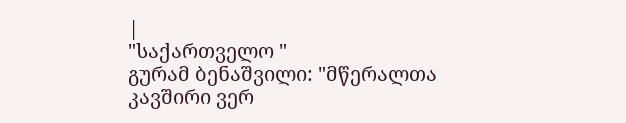|
"საქართველო "
გურამ ბენაშვილი: "მწერალთა კავშირი ვერ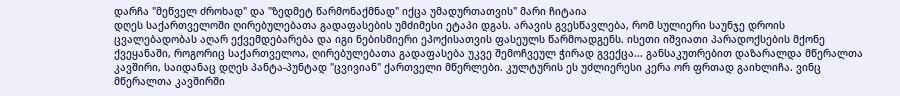დარჩა "მეწველ ძროხად" და "ზედმეტ წარმონაქმნად" იქცა უმადურთათვის" მარი ჩიტაია
დღეს საქართველოში ღირებულებათა გადაფასების უმძიმესი ეტაპი დგას. არავის გვესწავლება, რომ სულიერი საუნჯე დროის ცვალებადობას აღარ ექვემდებარება და იგი ნებისმიერი ეპოქისათვის ფასეულს წარმოადგენს. ისეთი იშვიათი პარადოქსების მქონე ქვეყანაში, როგორიც საქართველოა, ღირებულებათა გადაფასება უკვე შემოჩვეულ ჭირად გვექცა... განსაკუთრებით დაზარალდა მწერალთა კავშირი, საიდანაც დღეს პანტა-პუნტად "ცვივიან" ქართველი მწერლები. კულტურის ეს უძლიერესი კერა ორ ფრთად გაიხლიჩა. ვინც მწერალთა კავშირში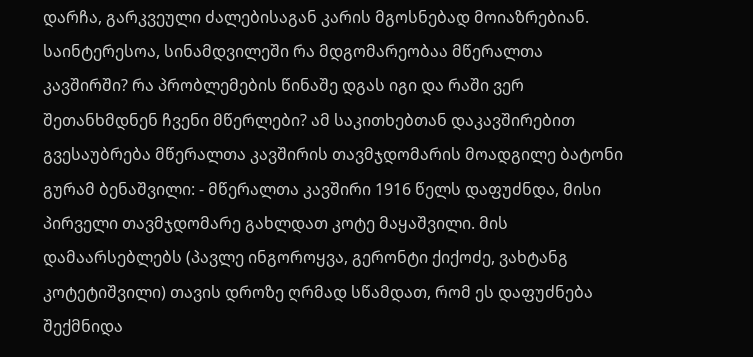დარჩა, გარკვეული ძალებისაგან კარის მგოსნებად მოიაზრებიან. საინტერესოა, სინამდვილეში რა მდგომარეობაა მწერალთა კავშირში? რა პრობლემების წინაშე დგას იგი და რაში ვერ შეთანხმდნენ ჩვენი მწერლები? ამ საკითხებთან დაკავშირებით გვესაუბრება მწერალთა კავშირის თავმჯდომარის მოადგილე ბატონი გურამ ბენაშვილი: - მწერალთა კავშირი 1916 წელს დაფუძნდა, მისი პირველი თავმჯდომარე გახლდათ კოტე მაყაშვილი. მის დამაარსებლებს (პავლე ინგოროყვა, გერონტი ქიქოძე, ვახტანგ კოტეტიშვილი) თავის დროზე ღრმად სწამდათ, რომ ეს დაფუძნება შექმნიდა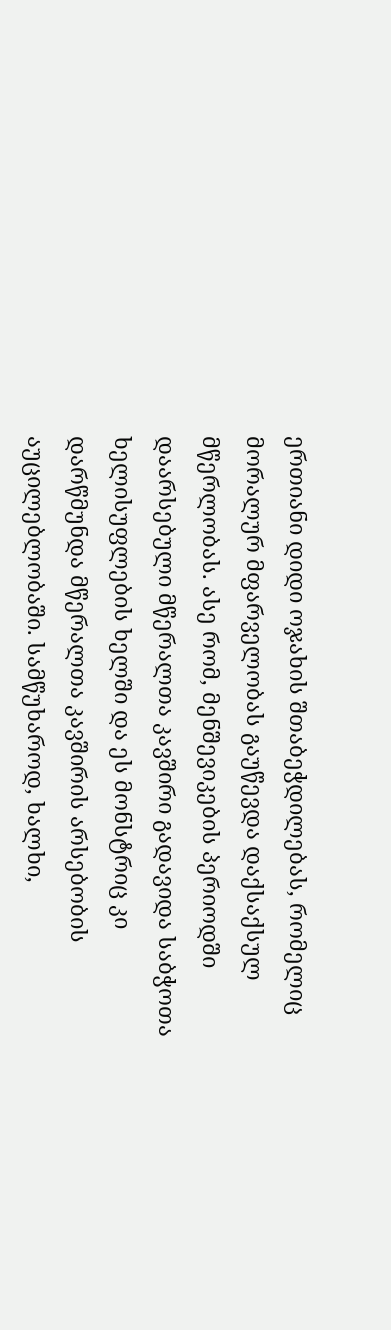ერთიანი დიდი ოჯახის შთაბეჭდილებას, რომელიც მორალურ მფარველობას გაუწევდა დაქსაქსულ მწერლობას. ასე რომ, მენშევიკების პერიოდში დაარსებული მწერალთა კავშირი გადავიდა საბჭოთა ხელისუფლების ხელში და ეს მონსტრიც კი დარწმუნდა მწერალთა კავშირის არსებობის აუცილებლობაში. სამწუხაროდ, ხალხი,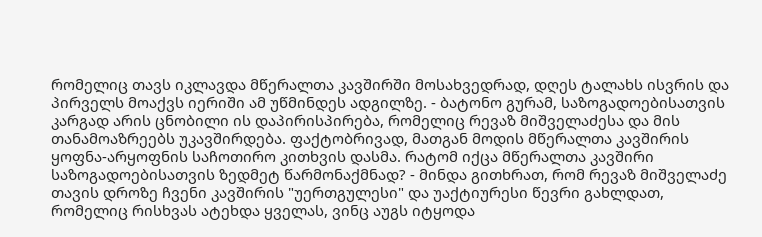რომელიც თავს იკლავდა მწერალთა კავშირში მოსახვედრად, დღეს ტალახს ისვრის და პირველს მოაქვს იერიში ამ უწმინდეს ადგილზე. - ბატონო გურამ, საზოგადოებისათვის კარგად არის ცნობილი ის დაპირისპირება, რომელიც რევაზ მიშველაძესა და მის თანამოაზრეებს უკავშირდება. ფაქტობრივად, მათგან მოდის მწერალთა კავშირის ყოფნა-არყოფნის საჩოთირო კითხვის დასმა. რატომ იქცა მწერალთა კავშირი საზოგადოებისათვის ზედმეტ წარმონაქმნად? - მინდა გითხრათ, რომ რევაზ მიშველაძე თავის დროზე ჩვენი კავშირის "უერთგულესი" და უაქტიურესი წევრი გახლდათ, რომელიც რისხვას ატეხდა ყველას, ვინც აუგს იტყოდა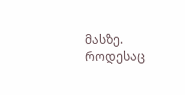მასზე. როდესაც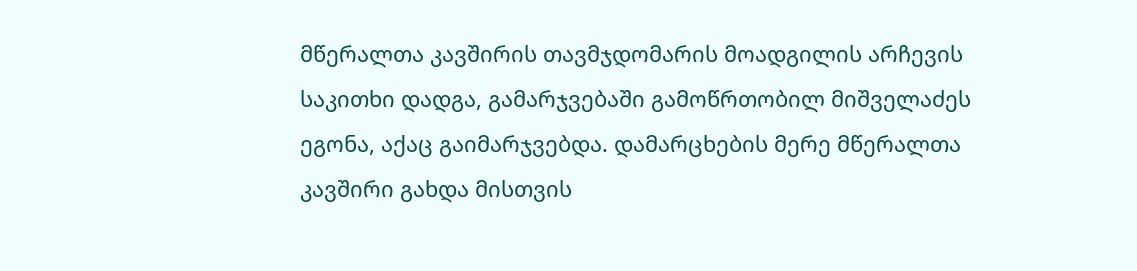მწერალთა კავშირის თავმჯდომარის მოადგილის არჩევის საკითხი დადგა, გამარჯვებაში გამოწრთობილ მიშველაძეს ეგონა, აქაც გაიმარჯვებდა. დამარცხების მერე მწერალთა კავშირი გახდა მისთვის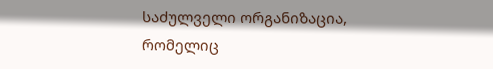საძულველი ორგანიზაცია, რომელიც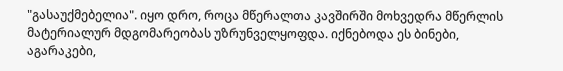"გასაუქმებელია". იყო დრო, როცა მწერალთა კავშირში მოხვედრა მწერლის მატერიალურ მდგომარეობას უზრუნველყოფდა. იქნებოდა ეს ბინები, აგარაკები,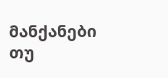მანქანები თუ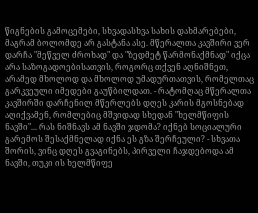წიგნების გამოცემები, სხვადასხვა სახის დახმარებები, მაგრამ ბოლომდე არ გასტანა ასე. მწერალთა კავშირი ვერ დარჩა "მეწველ ძროხად" და "ზედმეტ წარმონაქმნად" იქცა არა საზოგადოებისათვის, როგორც თქვენ აღნიშნეთ, არამედ მხოლოდ და მხოლოდ უმადურთათვის, რომელთაც გარკვეული იმედები გაუწბილდათ. - რატომღაც მწერალთა კავშირში დარჩენილ მწერლებს დღეს კარის მგოსნებად აღიქვამენ, რომლებიც მშვიდად სხედან "ხელმწიფის ნავში"... რას ნიშნავს ამ ნავში ჯდომა? იქნებ სოციალური გარემოს შესაქმნელად იქნა ეს გზა შერჩეული? - სხვათა შორის, ვინც დღეს გვაგინებს, პირველი ჩაჯდებოდა ამ ნავში, თუკი ის ხელმწიფე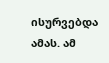ისურვებდა ამას. ამ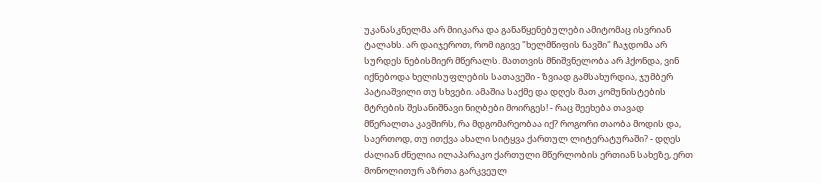უკანასკნელმა არ მიიკარა და განაწყენებულები ამიტომაც ისვრიან ტალახს. არ დაიჯეროთ, რომ იგივე "ხელმწიფის ნავში" ჩაჯდომა არ სურდეს ნებისმიერ მწერალს. მათთვის მნიშვნელობა არ ჰქონდა, ვინ იქნებოდა ხელისუფლების სათავეში - ზვიად გამსახურდია, ჯუმბერ პატიაშვილი თუ სხვები. ამაშია საქმე და დღეს მათ კომუნისტების მტრების შესანიშნავი ნიღბები მოირგეს! - რაც შეეხება თავად მწერალთა კავშირს, რა მდგომარეობაა იქ? როგორი თაობა მოდის და, საერთოდ, თუ ითქვა ახალი სიტყვა ქართულ ლიტერატურაში? - დღეს ძალიან ძნელია ილაპარაკო ქართული მწერლობის ერთიან სახეზე, ერთ მონოლითურ აზრთა გარკვეულ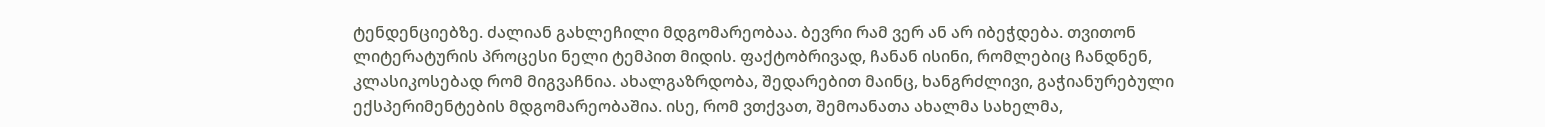ტენდენციებზე. ძალიან გახლეჩილი მდგომარეობაა. ბევრი რამ ვერ ან არ იბეჭდება. თვითონ ლიტერატურის პროცესი ნელი ტემპით მიდის. ფაქტობრივად, ჩანან ისინი, რომლებიც ჩანდნენ, კლასიკოსებად რომ მიგვაჩნია. ახალგაზრდობა, შედარებით მაინც, ხანგრძლივი, გაჭიანურებული ექსპერიმენტების მდგომარეობაშია. ისე, რომ ვთქვათ, შემოანათა ახალმა სახელმა,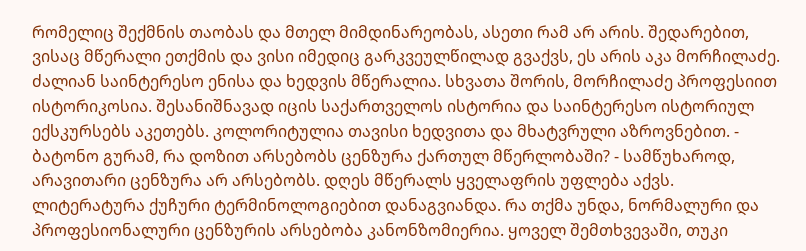რომელიც შექმნის თაობას და მთელ მიმდინარეობას, ასეთი რამ არ არის. შედარებით, ვისაც მწერალი ეთქმის და ვისი იმედიც გარკვეულწილად გვაქვს, ეს არის აკა მორჩილაძე. ძალიან საინტერესო ენისა და ხედვის მწერალია. სხვათა შორის, მორჩილაძე პროფესიით ისტორიკოსია. შესანიშნავად იცის საქართველოს ისტორია და საინტერესო ისტორიულ ექსკურსებს აკეთებს. კოლორიტულია თავისი ხედვითა და მხატვრული აზროვნებით. - ბატონო გურამ, რა დოზით არსებობს ცენზურა ქართულ მწერლობაში? - სამწუხაროდ, არავითარი ცენზურა არ არსებობს. დღეს მწერალს ყველაფრის უფლება აქვს. ლიტერატურა ქუჩური ტერმინოლოგიებით დანაგვიანდა. რა თქმა უნდა, ნორმალური და პროფესიონალური ცენზურის არსებობა კანონზომიერია. ყოველ შემთხვევაში, თუკი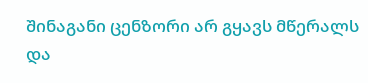შინაგანი ცენზორი არ გყავს მწერალს და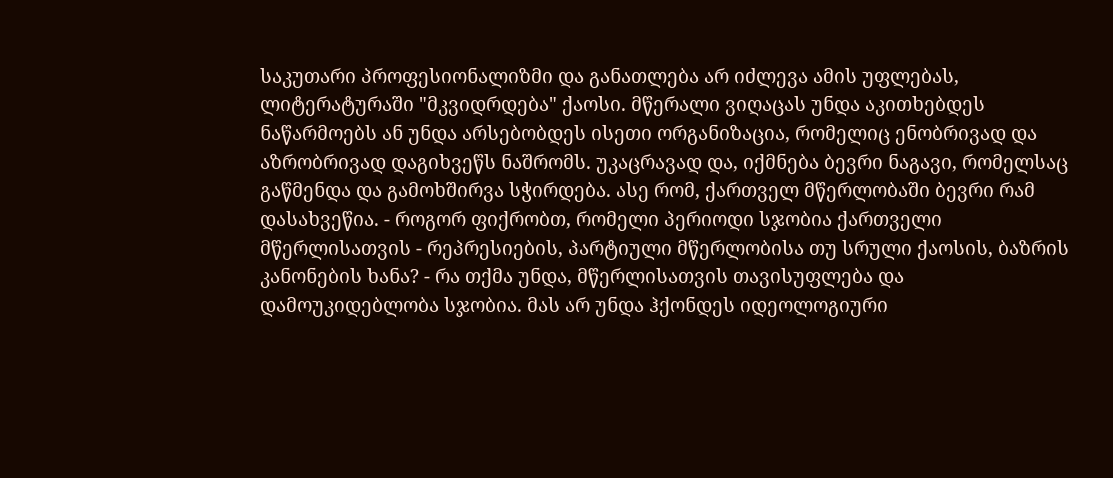საკუთარი პროფესიონალიზმი და განათლება არ იძლევა ამის უფლებას, ლიტერატურაში "მკვიდრდება" ქაოსი. მწერალი ვიღაცას უნდა აკითხებდეს ნაწარმოებს ან უნდა არსებობდეს ისეთი ორგანიზაცია, რომელიც ენობრივად და აზრობრივად დაგიხვეწს ნაშრომს. უკაცრავად და, იქმნება ბევრი ნაგავი, რომელსაც გაწმენდა და გამოხშირვა სჭირდება. ასე რომ, ქართველ მწერლობაში ბევრი რამ დასახვეწია. - როგორ ფიქრობთ, რომელი პერიოდი სჯობია ქართველი მწერლისათვის - რეპრესიების, პარტიული მწერლობისა თუ სრული ქაოსის, ბაზრის კანონების ხანა? - რა თქმა უნდა, მწერლისათვის თავისუფლება და დამოუკიდებლობა სჯობია. მას არ უნდა ჰქონდეს იდეოლოგიური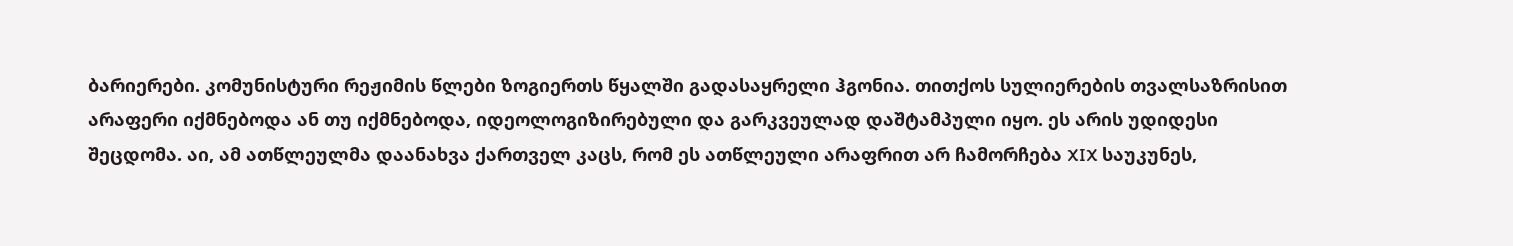ბარიერები. კომუნისტური რეჟიმის წლები ზოგიერთს წყალში გადასაყრელი ჰგონია. თითქოს სულიერების თვალსაზრისით არაფერი იქმნებოდა ან თუ იქმნებოდა, იდეოლოგიზირებული და გარკვეულად დაშტამპული იყო. ეს არის უდიდესი შეცდომა. აი, ამ ათწლეულმა დაანახვა ქართველ კაცს, რომ ეს ათწლეული არაფრით არ ჩამორჩება XIX საუკუნეს,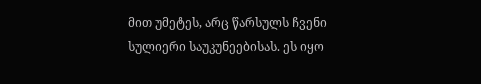მით უმეტეს, არც წარსულს ჩვენი სულიერი საუკუნეებისას. ეს იყო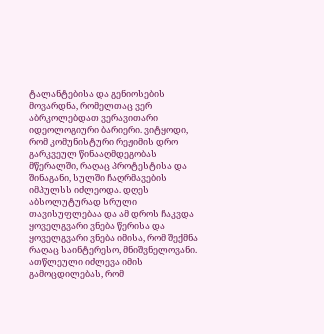ტალანტებისა და გენიოსების მოვარდნა, რომელთაც ვერ აბრკოლებდათ ვერავითარი იდეოლოგიური ბარიერი. ვიტყოდი, რომ კომუნისტური რეჟიმის დრო გარკვეულ წინააღმდეგობას მწერალში, რაღაც პროტესტისა და შინაგანი, სულში ჩაღრმავების იმპულსს იძლეოდა. დღეს აბსოლუტურად სრული თავისუფლებაა და ამ დროს ჩაკვდა ყოველგვარი ვნება წერისა და ყოველგვარი ვნება იმისა, რომ შექმნა რაღაც საინტერესო, მნიშვნელოვანი. ათწლეული იძლევა იმის გამოცდილებას, რომ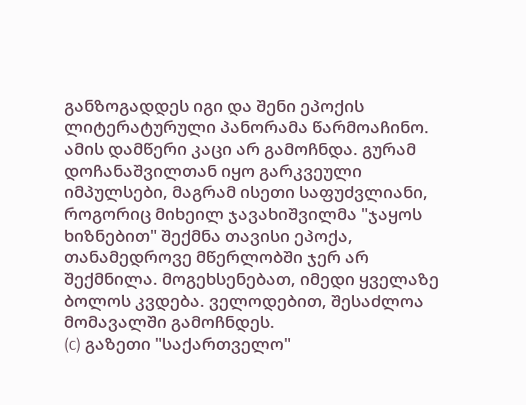განზოგადდეს იგი და შენი ეპოქის ლიტერატურული პანორამა წარმოაჩინო. ამის დამწერი კაცი არ გამოჩნდა. გურამ დოჩანაშვილთან იყო გარკვეული იმპულსები, მაგრამ ისეთი საფუძვლიანი, როგორიც მიხეილ ჯავახიშვილმა "ჯაყოს ხიზნებით" შექმნა თავისი ეპოქა, თანამედროვე მწერლობში ჯერ არ შექმნილა. მოგეხსენებათ, იმედი ყველაზე ბოლოს კვდება. ველოდებით, შესაძლოა მომავალში გამოჩნდეს.
(c) გაზეთი "საქართველო"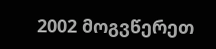2002 მოგვწერეთ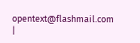opentext@flashmail.com |